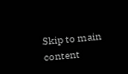Skip to main content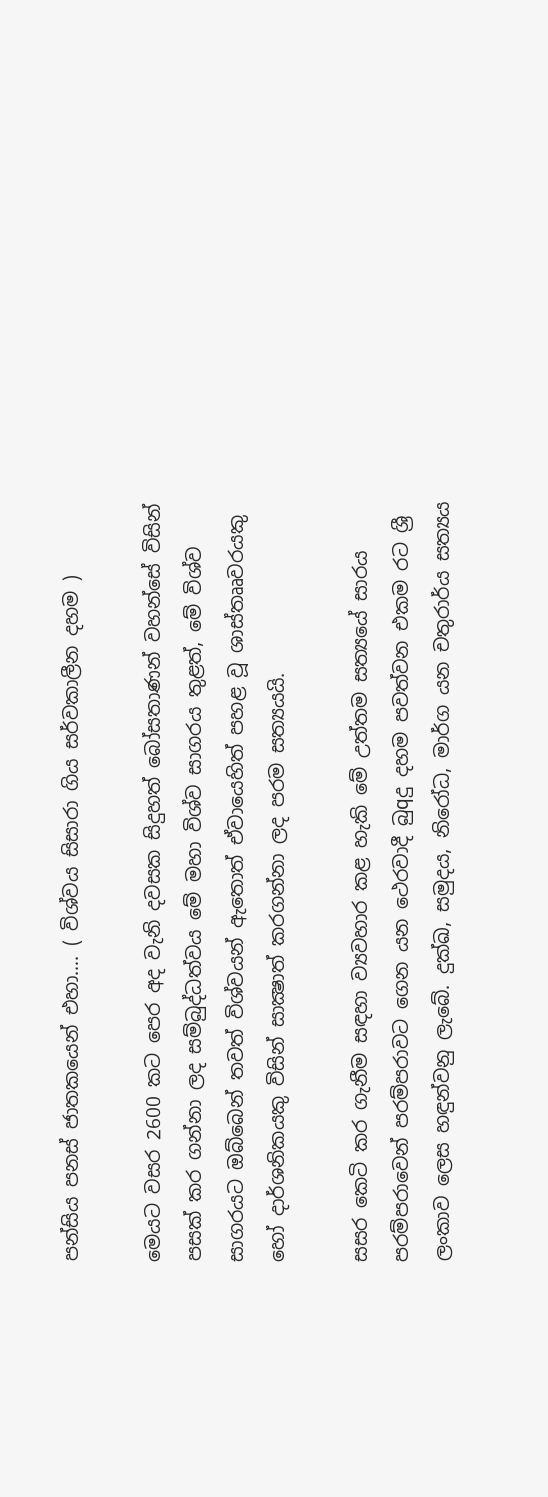පන්සිය පනස්‌ ජාතකයෙන් එහා…. ( විශ්වය සිසාරා ගිය සර්වකාලීන දහම )

මෙයට වසර 2600 කට පෙර අද වැනි දවසක සිදුහත් බෝසතාණන් වහන්සේ විසින් පසක්‌ කර ගන්නා ලද සම්බුද්ධත්වය මේ මහා විශ්ව සාගරය තුළත්, මේ විශ්ව සාගරයට ඔබ්බෙන් තවත් විශ්වයන් ඇතොත් ඒවායෙහිත් පහළ වූ ශාස්‌තෲවරයකු හෝ දාර්ශනිකයකු විසින් සාක්‍ෂාත් කරගන්නා ලද පරම සත්‍යයයි.

සසර කෙටි කර ගැනීම සඳහා ව්‍යවහාර කළ හැකි මේ උත්තම සත්‍යයේ සාරය පරම්පරාවෙන් පරම්පරාවට ගෙන යන ථෙරවාදී බුqදු දහම පවත්වන එකම රට ශ්‍රී ලංකාව ලෙස හඳුන්වනු ලැබේ. දුක්‌ඛ, සමුදය, නිරෝධ, මාර්ග යන චතුරාර්ය සත්‍යය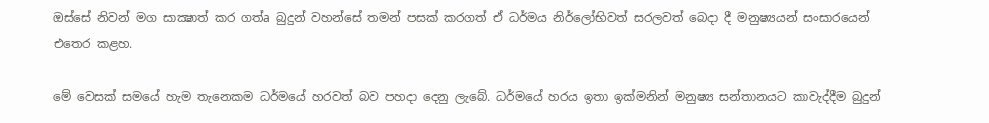ඔස්‌සේ නිවන් මග සාක්‍ෂාත් කර ගත්a බුදුන් වහන්සේ තමන් පසක්‌ කරගත් ඒ ධර්මය නිර්ලෝභිවත් සරලවත් බෙදා දී මනුෂ්‍යයන් සංසාරයෙන් එතෙර කළහ.

මේ වෙසක්‌ සමයේ හැම තැනෙකම ධර්මයේ හරවත් බව පහදා දෙනු ලැබේ. ධර්මයේ හරය ඉතා ඉක්‌මනින් මනුෂ්‍ය සන්තානයට කාවැද්දීම බුදුන්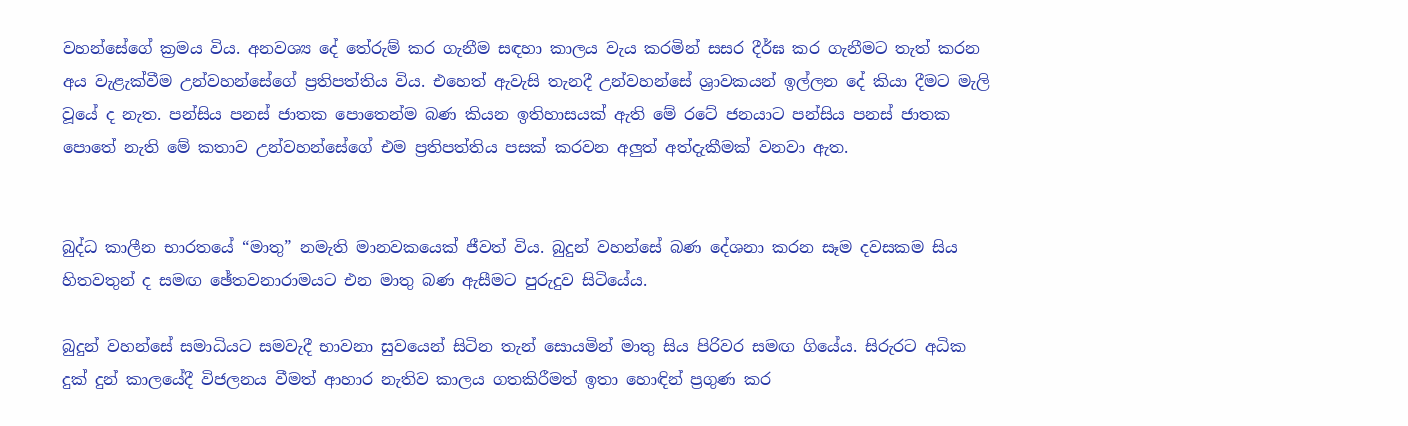වහන්සේගේ ක්‍රමය විය. අනවශ්‍ය දේ තේරුම් කර ගැනීම සඳහා කාලය වැය කරමින් සසර දීර්ඝ කර ගැනීමට තැත් කරන අය වැළැක්‌වීම උන්වහන්සේගේ ප්‍රතිපත්තිය විය. එහෙත් ඇවැසි තැනදී උන්වහන්සේ ශ්‍රාවකයන් ඉල්ලන දේ කියා දීමට මැලි වූයේ ද නැත. පන්සිය පනස්‌ ජාතක පොතෙන්ම බණ කියන ඉතිහාසයක්‌ ඇති මේ රටේ ජනයාට පන්සිය පනස්‌ ජාතක පොතේ නැති මේ කතාව උන්වහන්සේගේ එම ප්‍රතිපත්තිය පසක්‌ කරවන අලුත් අත්දැකීමක්‌ වනවා ඇත.


බුද්ධ කාලීන භාරතයේ “මාතු” නමැති මානවකයෙක්‌ ජීවත් විය. බුදුන් වහන්සේ බණ දේශනා කරන සෑම දවසකම සිය හිතවතුන් ද සමඟ ඡේතවනාරාමයට එන මාතු බණ ඇසීමට පුරුදුව සිටියේය.

බුදුන් වහන්සේ සමාධියට සමවැදී භාවනා සුවයෙන් සිටින තැන් සොයමින් මාතු සිය පිරිවර සමඟ ගියේය. සිරුරට අධික දුක්‌ දුන් කාලයේදී විජලනය වීමත් ආහාර නැතිව කාලය ගතකිරීමත් ඉතා හොඳින් ප්‍රගුණ කර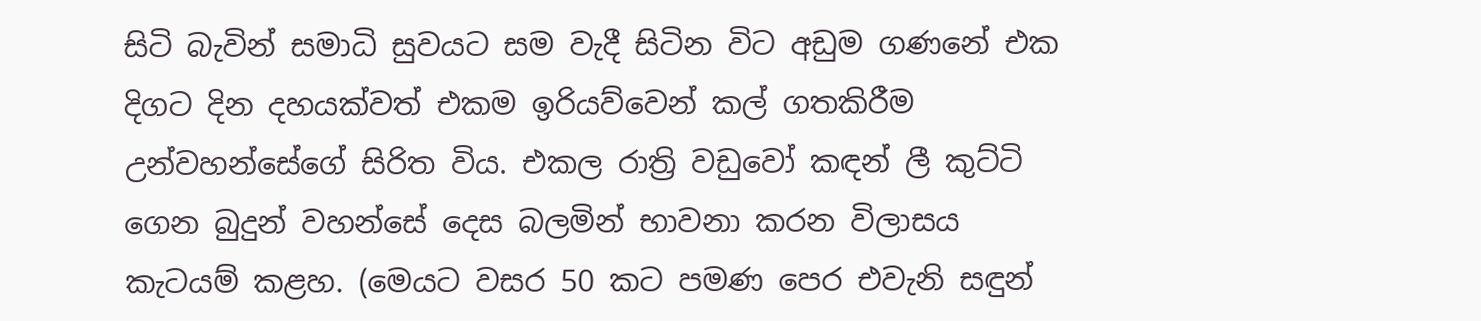සිටි බැවින් සමාධි සුවයට සම වැදී සිටින විට අඩුම ගණනේ එක දිගට දින දහයක්‌වත් එකම ඉරියව්වෙන් කල් ගතකිරීම උන්වහන්සේගේ සිරිත විය. එකල රාත්‍රි වඩුවෝ කඳන් ලී කුට්‌ටි ගෙන බුදුන් වහන්සේ දෙස බලමින් භාවනා කරන විලාසය කැටයම් කළහ. (මෙයට වසර 50 කට පමණ පෙර එවැනි සඳුන්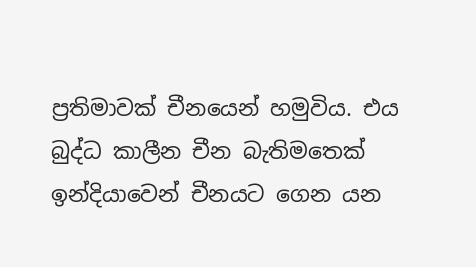ප්‍රතිමාවක්‌ චීනයෙන් හමුවිය. එය බුද්ධ කාලීන චීන බැතිමතෙක්‌ ඉන්දියාවෙන් චීනයට ගෙන යන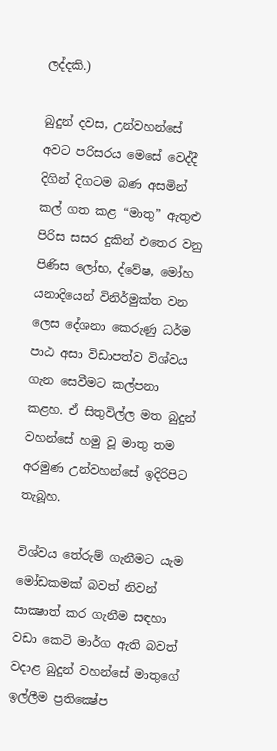ලද්දකි.)

බුදුන් දවස, උන්වහන්සේ අවට පරිසරය මෙසේ වෙද්දී දිගින් දිගටම බණ අසමින් කල් ගත කළ “මාතු” ඇතුළු පිරිස සසර දුකින් එතෙර වනු පිණිස ලෝභ, ද්වේෂ, මෝහ යනාදියෙන් විනිර්මුක්‌ත වන ලෙස දේශනා කෙරුණු ධර්ම පාඨ අසා විඩාපත්ව විශ්වය ගැන සෙවීමට කල්පනා කළහ. ඒ සිතුවිල්ල මත බුදුන් වහන්සේ හමු වූ මාතු තම අරමුණ උන්වහන්සේ ඉදිරිපිට තැබූහ.

විශ්වය තේරුම් ගැනීමට යැම මෝඩකමක්‌ බවත් නිවන් සාක්‍ෂාත් කර ගැනීම සඳහා වඩා කෙටි මාර්ග ඇති බවත් වදාළ බුදුන් වහන්සේ මාතුගේ ඉල්ලීම ප්‍රතික්‍ෂේප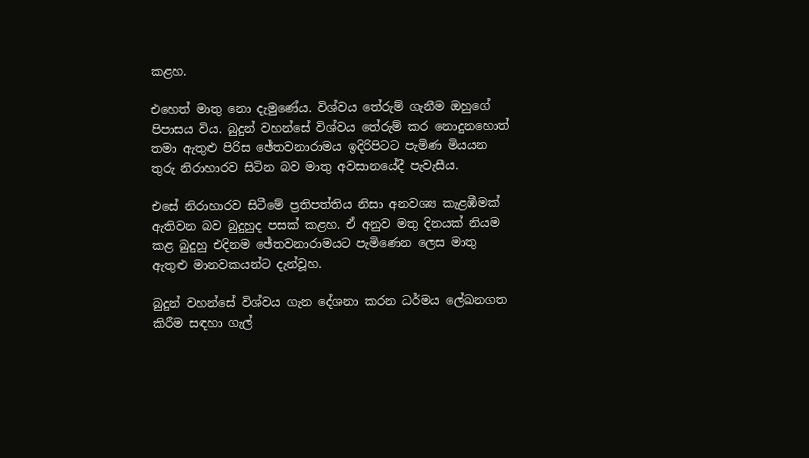කළහ.

එහෙත් මාතු නො දැමුණේය. විශ්වය තේරුම් ගැනීම ඔහුගේ පිපාසය විය. බුදුන් වහන්සේ විශ්වය තේරුම් කර නොදුනහොත් තමා ඇතුළු පිරිස ඡේතවනාරාමය ඉදිරිපිටට පැමිණ මියයන තුරු නිරාහාරව සිටින බව මාතු අවසානයේදී පැවැසීය.

එසේ නිරාහාරව සිටීමේ ප්‍රතිපත්තිය නිසා අනවශ්‍ය කැළඹීමක්‌ ඇතිවන බව බුදුහුද පසක්‌ කළහ. ඒ අනුව මතු දිනයක්‌ නියම කළ බුදුහු එදිනම ඡේතවනාරාමයට පැමිණෙන ලෙස මාතු ඇතුළු මානවකයන්ට දැන්වූහ.

බුදුන් වහන්සේ විශ්වය ගැන දේශනා කරන ධර්මය ලේඛනගත කිරීම සඳහා ගැල්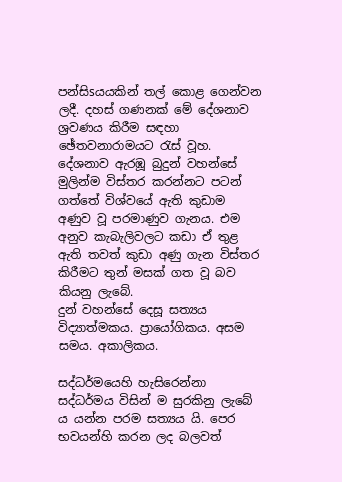පන්සිsයයකින් තල් කොළ ගෙන්වන ලදී. දහස්‌ ගණනක්‌ මේ දේශනාව ශ්‍රවණය කිරීම සඳහා ඡේතවනාරාමයට රැස්‌ වූහ. දේශනාව ඇරඹූ බුදුන් වහන්සේ මුලින්ම විස්‌තර කරන්නට පටන් ගත්තේ විශ්වයේ ඇති කුඩාම අණුව වූ පරමාණුව ගැනය. එම අනුව කැබැලිවලට කඩා ඒ තුළ ඇති තවත් කුඩා අණු ගැන විස්‌තර කිරීමට තුන් මසක්‌ ගත වූ බව කියනු ලැබේ.
දුන් වහන්සේ දෙසූ සත්‍යය විද්‍යාත්මකය. ප්‍රායෝගිකය. අසම සමය. අකාලිකය.

සද්ධර්මයෙහි හැසිරෙන්නා සද්ධර්මය විසින් ම සුරකිනු ලැබේ ය යන්න පරම සත්‍යය යි. පෙර භවයන්හි කරන ලද බලවත්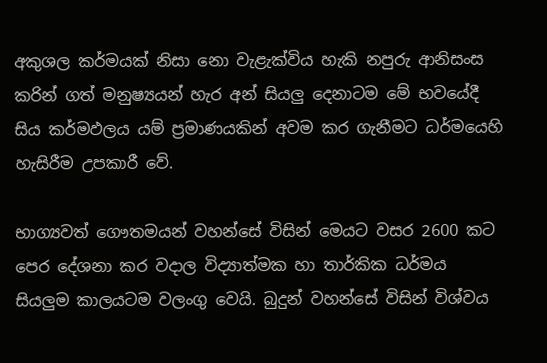අකුශල කර්මයක්‌ නිසා නො වැළැක්‌විය හැකි නපුරු ආනිසංස කරින් ගත් මනුෂ්‍යයන් හැර අන් සියලු දෙනාටම මේ භවයේදී සිය කර්මඵලය යම් ප්‍රමාණයකින් අවම කර ගැනීමට ධර්මයෙහි හැසිරීම උපකාරී වේ.

භාග්‍යවත් ගෞතමයන් වහන්සේ විසින් මෙයට වසර 2600 කට පෙර දේශනා කර වදාල විද්‍යාත්මක හා තාර්කික ධර්මය සියලුම කාලයටම වලංගු වෙයි. බුදුන් වහන්සේ විසින් විශ්වය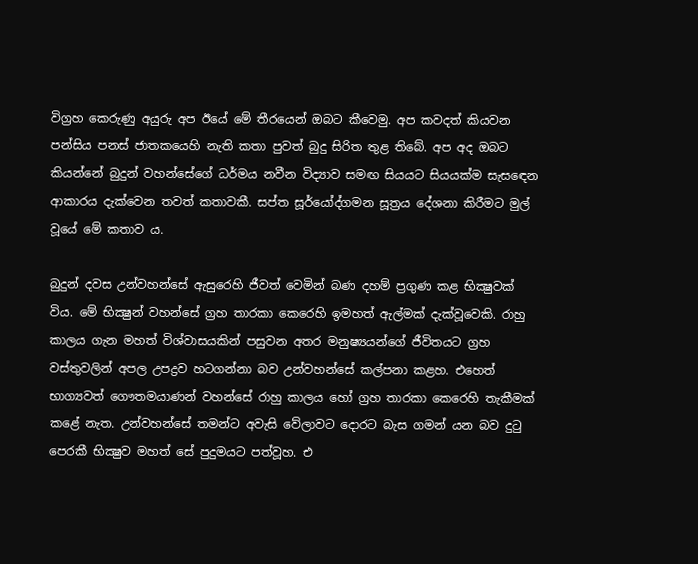විග්‍රහ කෙරුණු අයුරු අප ඊයේ මේ තීරයෙන් ඔබට කීවෙමු. අප කවදත් කියවන පන්සිය පනස්‌ ජාතකයෙහි නැති කතා පුවත් බුදු සිරිත තුළ තිබේ. අප අද ඔබට කියන්නේ බුදුන් වහන්සේගේ ධර්මය නවීන විද්‍යාව සමඟ සියයට සියයක්‌ම සැසඳෙන ආකාරය දැක්‌වෙන තවත් කතාවකී. සප්ත සූර්යෝද්ගමන සූත්‍රය දේශනා කිරීමට මුල් වූයේ මේ කතාව ය.

බුදුන් දවස උන්වහන්සේ ඇසුරෙහි ජීවත් වෙමින් බණ දහම් ප්‍රගුණ කළ භික්‍ෂුවක්‌ විය. මේ භික්‍ෂුන් වහන්සේ ග්‍රහ තාරකා කෙරෙහි ඉමහත් ඇල්මක්‌ දැක්‌වූවෙකි. රාහු කාලය ගැන මහත් විශ්වාසයකින් පසුවන අතර මනුෂ්‍යයන්ගේ ජීවිතයට ග්‍රහ වස්‌තුවලින් අපල උපද්‍රව හටගන්නා බව උන්වහන්සේ කල්පනා කළහ. එහෙත් භාග්‍යවත් ගෞතමයාණන් වහන්සේ රාහු කාලය හෝ ග්‍රහ තාරකා කෙරෙහි තැකීමක්‌ කළේ නැත. උන්වහන්සේ තමන්ට අවැසි වේලාවට දොරට බැස ගමන් යන බව දුටු පෙරකී භික්‍ෂුව මහත් සේ පුදුමයට පත්වූහ. එ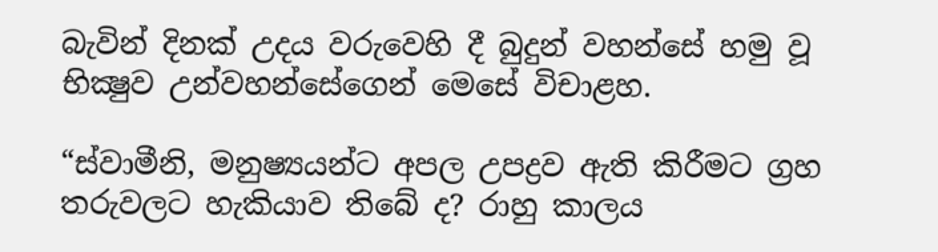බැවින් දිනක්‌ උදය වරුවෙහි දී බුදුන් වහන්සේ හමු වූ භික්‍ෂුව උන්වහන්සේගෙන් මෙසේ විචාළහ.

“ස්‌වාමීනි, මනුෂ්‍යයන්ට අපල උපද්‍රව ඇති කිරීමට ග්‍රහ තරුවලට හැකියාව තිබේ ද? රාහු කාලය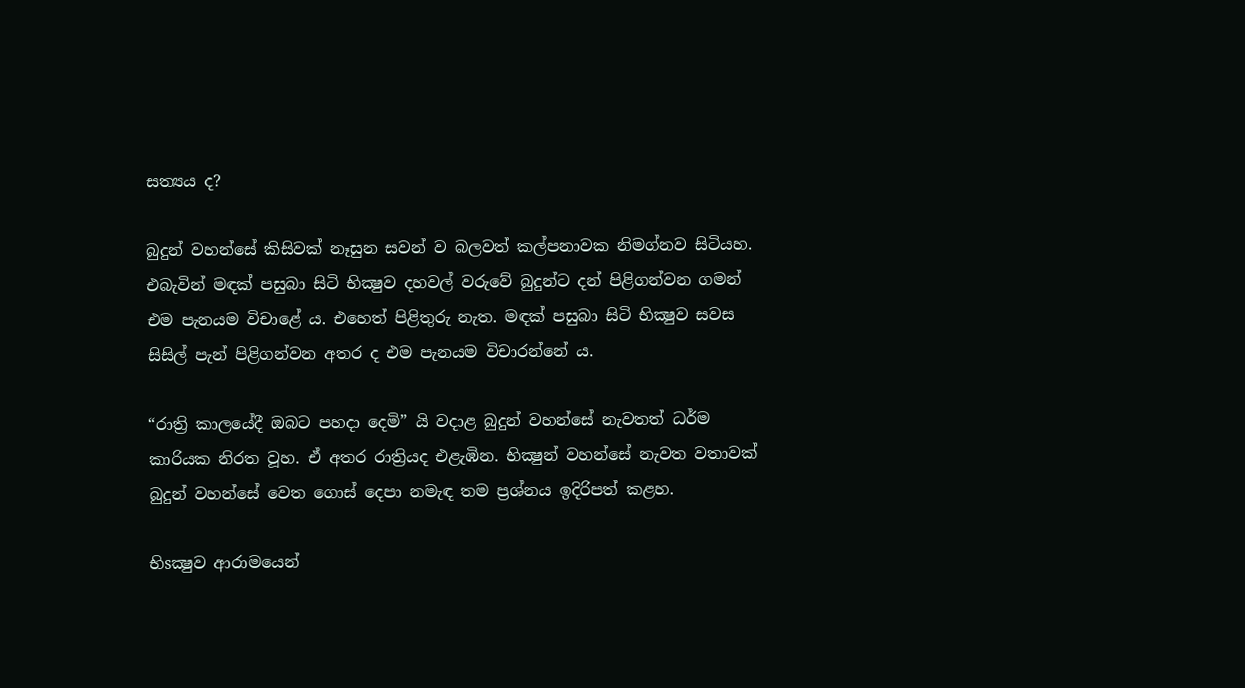සත්‍යය ද?

බුදුන් වහන්සේ කිසිවක්‌ නෑසුන සවන් ව බලවත් කල්පනාවක නිමග්නව සිටියහ. එබැවින් මඳක්‌ පසුබා සිටි භික්‍ෂුව දහවල් වරුවේ බුදුන්ට දන් පිළිගන්වන ගමන් එම පැනයම විචාළේ ය. එහෙත් පිළිතුරු නැත. මඳක්‌ පසුබා සිටි භික්‍ෂුව සවස සිසිල් පැන් පිළිගන්වන අතර ද එම පැනයම විචාරන්නේ ය.

“රාත්‍රි කාලයේදී ඔබට පහදා දෙමි” යි වදාළ බුදුන් වහන්සේ නැවතත් ධර්ම කාරියක නිරත වූහ. ඒ අතර රාත්‍රියද එළැඹින. භික්‍ෂුන් වහන්සේ නැවත වතාවක්‌ බුදුන් වහන්සේ වෙත ගොස්‌ දෙපා නමැඳ තම ප්‍රශ්නය ඉදිරිපත් කළහ.

භිsක්‍ෂුව ආරාමයෙන්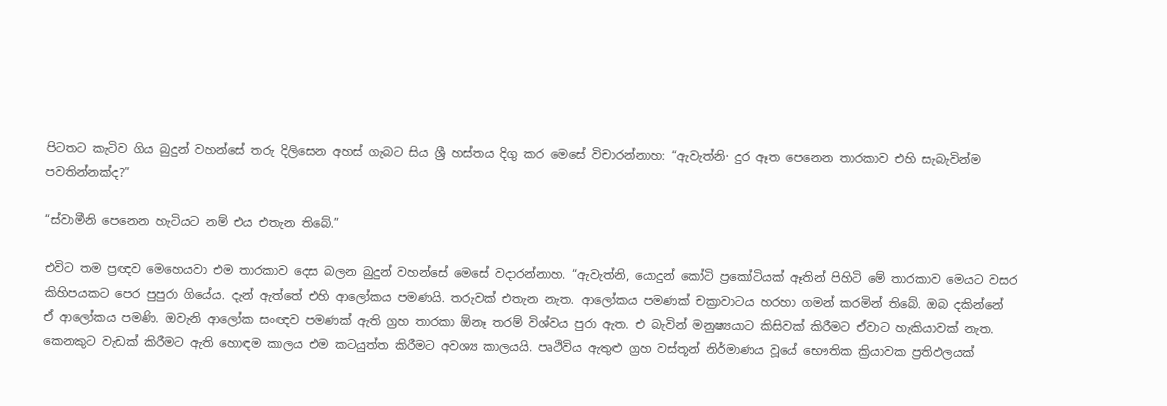පිටතට කැටිව ගිය බුදුන් වහන්සේ තරු දිලිසෙන අහස්‌ ගැබට සිය ශ්‍රී හස්‌තය දිගු කර මෙසේ විචාරන්නාහ: “ඇවැත්නි· දුර ඈත පෙනෙන තාරකාව එහි සැබැවින්ම පවතින්නක්‌ද?”

“ස්‌වාමීනි පෙනෙන හැටියට නම් එය එතැන තිබේ.”

එවිට තම ප්‍රඥව මෙහෙයවා එම තාරකාව දෙස බලන බුදුන් වහන්සේ මෙසේ වදාරන්නාහ. “ඇවැත්නි, යොදුන් කෝටි ප්‍රකෝටියක්‌ ඈතින් පිහිටි මේ තාරකාව මෙයට වසර කිහිපයකට පෙර පුපුරා ගියේය. දැන් ඇත්තේ එහි ආලෝකය පමණයි. තරුවක්‌ එතැන නැත. ආලෝකය පමණක්‌ චක්‍රාවාටය හරහා ගමන් කරමින් තිබේ. ඔබ දකින්නේ ඒ ආලෝකය පමණි. ඔවැනි ආලෝක සංඥව පමණක්‌ ඇති ග්‍රහ තාරකා ඕනෑ තරම් විශ්වය පුරා ඇත. එ බැවින් මනුෂ්‍යයාට කිසිවක්‌ කිරීමට ඒවාට හැකියාවක්‌ නැත. කෙනකුට වැඩක්‌ කිරීමට ඇති හොඳම කාලය එම කටයුත්ත කිරීමට අවශ්‍ය කාලයයි. පෘථිවිය ඇතුළු ග්‍රහ වස්‌තූන් නිර්මාණය වූයේ භෞතික ක්‍රියාවක ප්‍රතිඵලයක්‌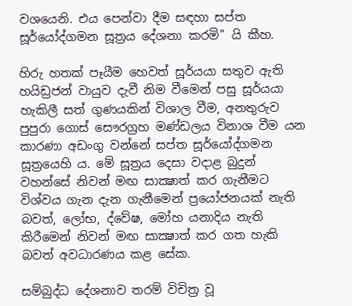වශයෙනි. එය පෙන්වා දීම සඳහා සප්ත සූර්යෝද්ගමන සූත්‍රය දේශනා කරමි” යි කීහ.

හිරු හතක්‌ පෑයීම හෙවත් සූර්යයා සතුව ඇති හයිඩ්‍රජන් වායුව දැවී නිම වීමෙන් පසු සූර්යයා හැකිලී සත් ගුණයකින් විශාල වීම, අනතුරුව පුපුරා ගොස්‌ සෞරග්‍රහ මණ්‌ඩලය විනාශ වීම යන කාරණා අඩංගු වන්නේ සප්ත සූර්යෝද්ගමන සූත්‍රයෙහි ය. මේ සූත්‍රය දෙසා වදාළ බුදුන් වහන්සේ නිවන් මඟ සාක්‍ෂාත් කර ගැනීමට විශ්වය ගැන දැන ගැනීමෙන් ප්‍රයෝජනයක්‌ නැති බවත්, ලෝභ, ද්වේෂ, මෝහ යනාදිය නැති කිරීමෙන් නිවන් මඟ සාක්‍ෂාත් කර ගත හැකි බවත් අවධාරණය කළ සේක.

සම්බුද්ධ දේශනාව තරම් විචිත්‍ර වූ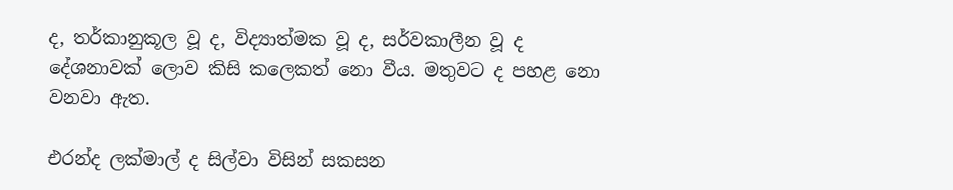ද, තර්කානුකූල වූ ද, විද්‍යාත්මක වූ ද, සර්වකාලීන වූ ද දේශනාවක්‌ ලොව කිසි කලෙකත් නො වීය. මතුවට ද පහළ නො වනවා ඇත.

එරන්ද ලක්මාල් ද සිල්වා විසින් සකසන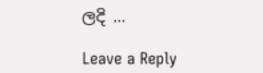ලදි …

Leave a Reply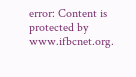error: Content is protected by www.ifbcnet.org.